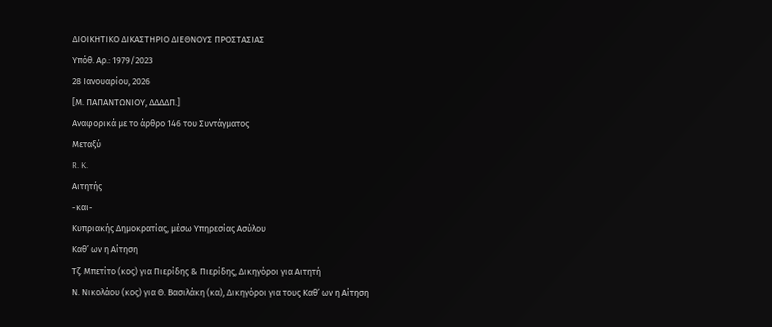ΔΙΟΙΚΗΤΙΚΟ ΔΙΚΑΣΤΗΡΙΟ ΔΙΕΘΝΟΥΣ ΠΡΟΣΤΑΣΙΑΣ
Υπόθ. Αρ.: 1979/2023
28 Ιανουαρίου, 2026
[Μ. ΠΑΠΑΝΤΩΝΙΟΥ, ΔΔΔΔΠ.]
Αναφορικά με το άρθρο 146 του Συντάγματος
Μεταξύ
R. K.
Αιτητής
-και-
Κυπριακής Δημοκρατίας, μέσω Υπηρεσίας Ασύλου
Καθ’ ων η Αίτηση
Τζ. Μπετίτο (κος) για Πιερίδης & Πιερίδης, Δικηγόροι για Αιτητή
Ν. Νικολάου (κος) για Θ. Βασιλάκη (κα), Δικηγόροι για τους Καθ’ ων η Αίτηση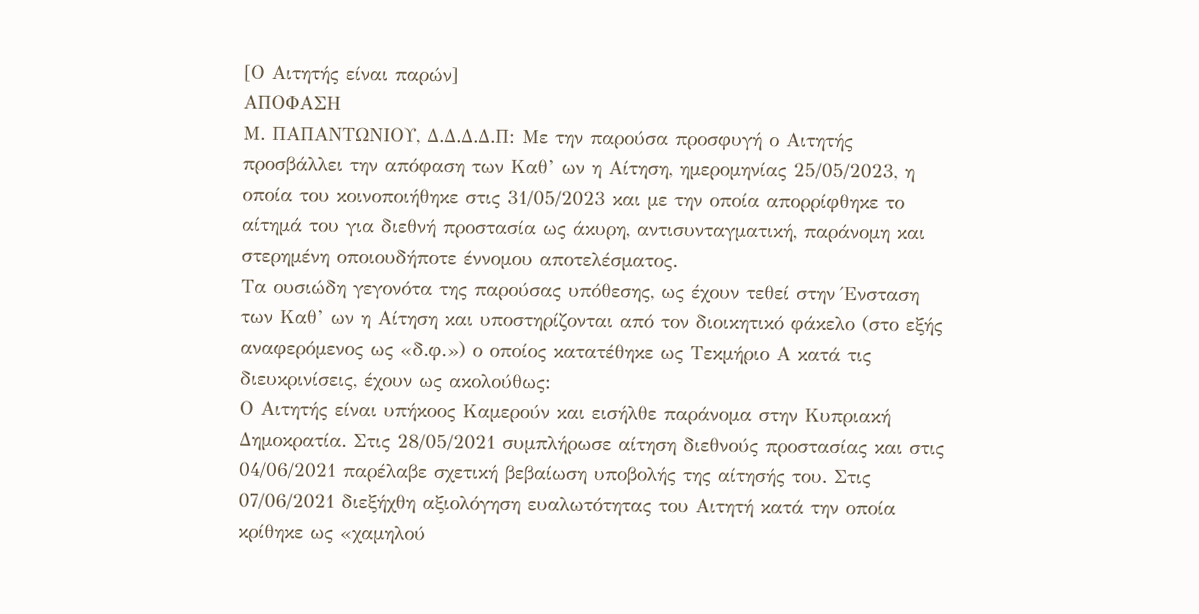[Ο Αιτητής είναι παρών]
ΑΠΟΦΑΣΗ
Μ. ΠΑΠΑΝΤΩΝΙΟΥ, Δ.Δ.Δ.Δ.Π: Με την παρούσα προσφυγή ο Αιτητής προσβάλλει την απόφαση των Καθ’ ων η Αίτηση, ημερομηνίας 25/05/2023, η οποία του κοινοποιήθηκε στις 31/05/2023 και με την οποία απορρίφθηκε το αίτημά του για διεθνή προστασία ως άκυρη, αντισυνταγματική, παράνομη και στερημένη οποιουδήποτε έννομου αποτελέσματος.
Τα ουσιώδη γεγονότα της παρούσας υπόθεσης, ως έχουν τεθεί στην Ένσταση των Καθ’ ων η Αίτηση και υποστηρίζονται από τον διοικητικό φάκελο (στο εξής αναφερόμενος ως «δ.φ.») ο οποίος κατατέθηκε ως Τεκμήριο Α κατά τις διευκρινίσεις, έχουν ως ακολούθως:
Ο Αιτητής είναι υπήκοος Καμερούν και εισήλθε παράνομα στην Κυπριακή Δημοκρατία. Στις 28/05/2021 συμπλήρωσε αίτηση διεθνούς προστασίας και στις 04/06/2021 παρέλαβε σχετική βεβαίωση υποβολής της αίτησής του. Στις 07/06/2021 διεξήχθη αξιολόγηση ευαλωτότητας του Αιτητή κατά την οποία κρίθηκε ως «χαμηλού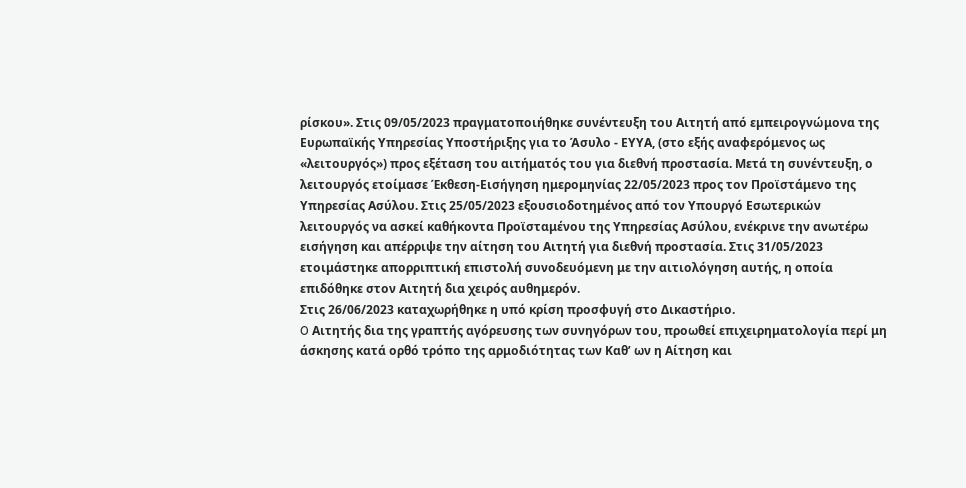ρίσκου». Στις 09/05/2023 πραγματοποιήθηκε συνέντευξη του Αιτητή από εμπειρογνώμονα της Ευρωπαϊκής Υπηρεσίας Υποστήριξης για το Άσυλο - ΕΥΥΑ, (στο εξής αναφερόμενος ως «λειτουργός») προς εξέταση του αιτήματός του για διεθνή προστασία. Μετά τη συνέντευξη, ο λειτουργός ετοίμασε Έκθεση-Εισήγηση ημερομηνίας 22/05/2023 προς τον Προϊστάμενο της Υπηρεσίας Ασύλου. Στις 25/05/2023 εξουσιοδοτημένος από τον Υπουργό Εσωτερικών λειτουργός να ασκεί καθήκοντα Προϊσταμένου της Υπηρεσίας Ασύλου, ενέκρινε την ανωτέρω εισήγηση και απέρριψε την αίτηση του Αιτητή για διεθνή προστασία. Στις 31/05/2023 ετοιμάστηκε απορριπτική επιστολή συνοδευόμενη με την αιτιολόγηση αυτής, η οποία επιδόθηκε στον Αιτητή δια χειρός αυθημερόν.
Στις 26/06/2023 καταχωρήθηκε η υπό κρίση προσφυγή στο Δικαστήριο.
O Αιτητής δια της γραπτής αγόρευσης των συνηγόρων του, προωθεί επιχειρηματολογία περί μη άσκησης κατά ορθό τρόπο της αρμοδιότητας των Καθ’ ων η Αίτηση και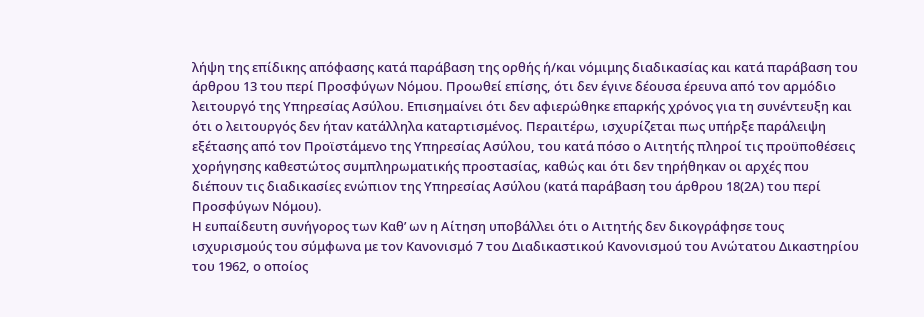λήψη της επίδικης απόφασης κατά παράβαση της ορθής ή/και νόμιμης διαδικασίας και κατά παράβαση του άρθρου 13 του περί Προσφύγων Νόμου. Προωθεί επίσης, ότι δεν έγινε δέουσα έρευνα από τον αρμόδιο λειτουργό της Υπηρεσίας Ασύλου. Επισημαίνει ότι δεν αφιερώθηκε επαρκής χρόνος για τη συνέντευξη και ότι ο λειτουργός δεν ήταν κατάλληλα καταρτισμένος. Περαιτέρω, ισχυρίζεται πως υπήρξε παράλειψη εξέτασης από τον Προϊστάμενο της Υπηρεσίας Ασύλου, του κατά πόσο ο Αιτητής πληροί τις προϋποθέσεις χορήγησης καθεστώτος συμπληρωματικής προστασίας, καθώς και ότι δεν τηρήθηκαν οι αρχές που διέπουν τις διαδικασίες ενώπιον της Υπηρεσίας Ασύλου (κατά παράβαση του άρθρου 18(2Α) του περί Προσφύγων Νόμου).
Η ευπαίδευτη συνήγορος των Καθ’ ων η Αίτηση υποβάλλει ότι ο Αιτητής δεν δικογράφησε τους ισχυρισμούς του σύμφωνα με τον Κανονισμό 7 του Διαδικαστικού Κανονισμού του Ανώτατου Δικαστηρίου του 1962, ο οποίος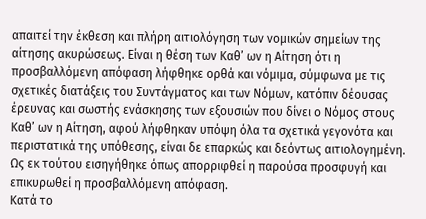απαιτεί την έκθεση και πλήρη αιτιολόγηση των νομικών σημείων της αίτησης ακυρώσεως. Είναι η θέση των Καθ’ ων η Αίτηση ότι η προσβαλλόμενη απόφαση λήφθηκε ορθά και νόμιμα, σύμφωνα με τις σχετικές διατάξεις του Συντάγματος και των Νόμων, κατόπιν δέουσας έρευνας και σωστής ενάσκησης των εξουσιών που δίνει ο Νόμος στους Καθ’ ων η Αίτηση, αφού λήφθηκαν υπόψη όλα τα σχετικά γεγονότα και περιστατικά της υπόθεσης, είναι δε επαρκώς και δεόντως αιτιολογημένη. Ως εκ τούτου εισηγήθηκε όπως απορριφθεί η παρούσα προσφυγή και επικυρωθεί η προσβαλλόμενη απόφαση.
Κατά το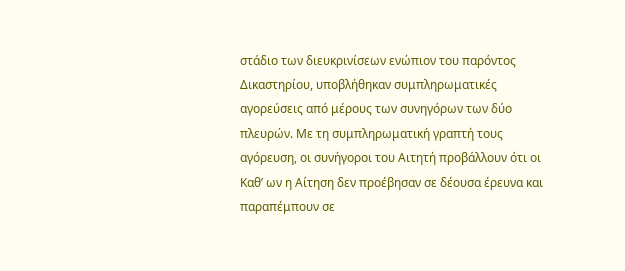στάδιο των διευκρινίσεων ενώπιον του παρόντος Δικαστηρίου, υποβλήθηκαν συμπληρωματικές αγορεύσεις από μέρους των συνηγόρων των δύο πλευρών. Με τη συμπληρωματική γραπτή τους αγόρευση, οι συνήγοροι του Αιτητή προβάλλουν ότι οι Καθ’ ων η Αίτηση δεν προέβησαν σε δέουσα έρευνα και παραπέμπουν σε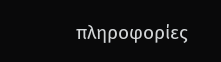πληροφορίες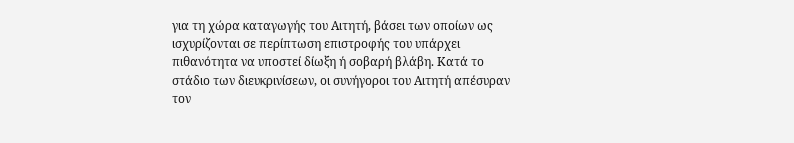για τη χώρα καταγωγής του Αιτητή, βάσει των οποίων ως ισχυρίζονται σε περίπτωση επιστροφής του υπάρχει πιθανότητα να υποστεί δίωξη ή σοβαρή βλάβη. Κατά το στάδιο των διευκρινίσεων, οι συνήγοροι του Αιτητή απέσυραν τον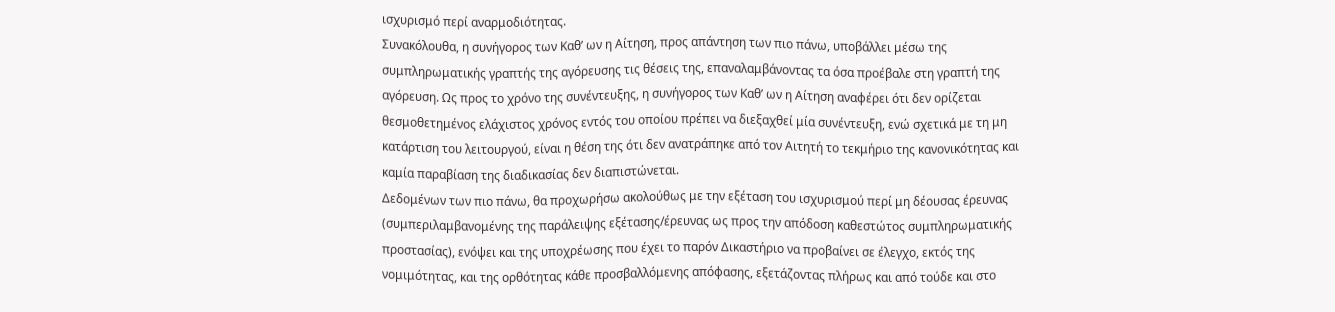ισχυρισμό περί αναρμοδιότητας.
Συνακόλουθα, η συνήγορος των Καθ’ ων η Αίτηση, προς απάντηση των πιο πάνω, υποβάλλει μέσω της συμπληρωματικής γραπτής της αγόρευσης τις θέσεις της, επαναλαμβάνοντας τα όσα προέβαλε στη γραπτή της αγόρευση. Ως προς το χρόνο της συνέντευξης, η συνήγορος των Καθ’ ων η Αίτηση αναφέρει ότι δεν ορίζεται θεσμοθετημένος ελάχιστος χρόνος εντός του οποίου πρέπει να διεξαχθεί μία συνέντευξη, ενώ σχετικά με τη μη κατάρτιση του λειτουργού, είναι η θέση της ότι δεν ανατράπηκε από τον Αιτητή το τεκμήριο της κανονικότητας και καμία παραβίαση της διαδικασίας δεν διαπιστώνεται.
Δεδομένων των πιο πάνω, θα προχωρήσω ακολούθως με την εξέταση του ισχυρισμού περί μη δέουσας έρευνας (συμπεριλαμβανομένης της παράλειψης εξέτασης/έρευνας ως προς την απόδοση καθεστώτος συμπληρωματικής προστασίας), ενόψει και της υποχρέωσης που έχει το παρόν Δικαστήριο να προβαίνει σε έλεγχο, εκτός της νομιμότητας, και της ορθότητας κάθε προσβαλλόμενης απόφασης, εξετάζοντας πλήρως και από τούδε και στο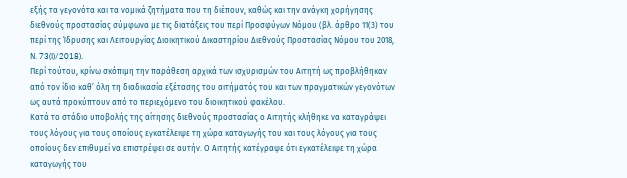εξής τα γεγονότα και τα νομικά ζητήματα που τη διέπουν, καθώς και την ανάγκη χορήγησης διεθνούς προστασίας σύμφωνα με τις διατάξεις του περί Προσφύγων Νόμου (βλ. άρθρο 11(3) του περί της Ίδρυσης και Λειτουργίας Διοικητικού Δικαστηρίου Διεθνούς Προστασίας Νόμου του 2018, Ν. 73(I)/2018).
Περί τούτου, κρίνω σκόπιμη την παράθεση αρχικά των ισχυρισμών του Αιτητή ως προβλήθηκαν από τον ίδιο καθ’ όλη τη διαδικασία εξέτασης του αιτήματός του και των πραγματικών γεγονότων ως αυτά προκύπτουν από το περιεχόμενο του διοικητικού φακέλου.
Κατά το στάδιο υποβολής της αίτησης διεθνούς προστασίας ο Αιτητής κλήθηκε να καταγράψει τους λόγους για τους οποίους εγκατέλειψε τη χώρα καταγωγής του και τους λόγους για τους οποίους δεν επιθυμεί να επιστρέψει σε αυτήν. Ο Αιτητής κατέγραψε ότι εγκατέλειψε τη χώρα καταγωγής του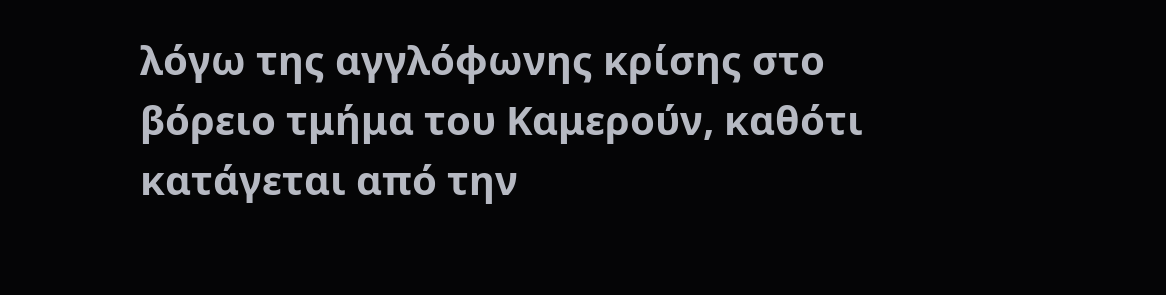λόγω της αγγλόφωνης κρίσης στο βόρειο τμήμα του Καμερούν, καθότι κατάγεται από την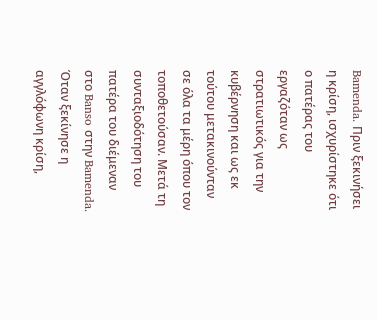Bamenda. Πριν ξεκινήσει η κρίση, ισχυρίστηκε ότι ο πατέρας του εργαζόταν ως στρατιωτικός για την κυβέρνηση και ως εκ τούτου μετακινούνταν σε όλα τα μέρη όπου τον τοποθετούσαν. Μετά τη συνταξιοδότηση του πατέρα του διέμεναν στο Banso στην Bamenda. Όταν ξεκίνησε η αγγλόφωνη κρίση,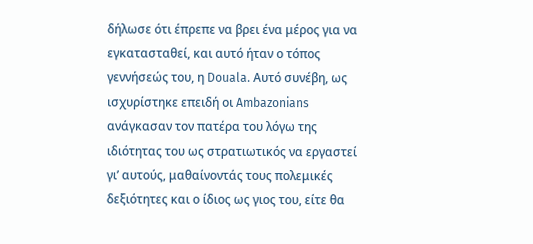δήλωσε ότι έπρεπε να βρει ένα μέρος για να εγκατασταθεί, και αυτό ήταν ο τόπος γεννήσεώς του, η Douala. Αυτό συνέβη, ως ισχυρίστηκε επειδή οι Ambazonians ανάγκασαν τον πατέρα του λόγω της ιδιότητας του ως στρατιωτικός να εργαστεί γι’ αυτούς, μαθαίνοντάς τους πολεμικές δεξιότητες και ο ίδιος ως γιος του, είτε θα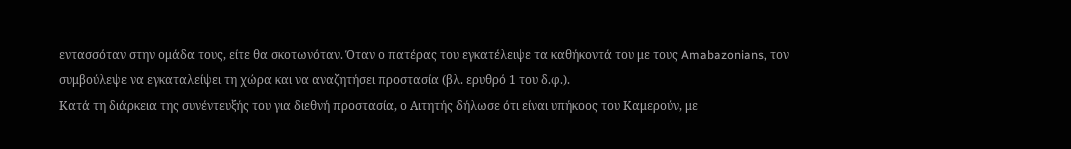εντασσόταν στην ομάδα τους, είτε θα σκοτωνόταν. Όταν ο πατέρας του εγκατέλειψε τα καθήκοντά του με τους Amabazonians, τον συμβούλεψε να εγκαταλείψει τη χώρα και να αναζητήσει προστασία (βλ. ερυθρό 1 του δ.φ.).
Κατά τη διάρκεια της συνέντευξής του για διεθνή προστασία, ο Αιτητής δήλωσε ότι είναι υπήκοος του Καμερούν, με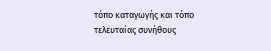τόπο καταγωγής και τόπο τελευταίας συνήθους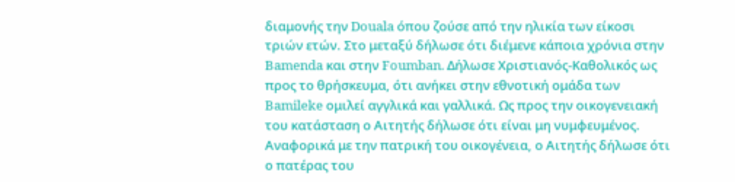διαμονής την Douala όπου ζούσε από την ηλικία των είκοσι τριών ετών. Στο μεταξύ δήλωσε ότι διέμενε κάποια χρόνια στην Bamenda και στην Foumban. Δήλωσε Χριστιανός-Καθολικός ως προς το θρήσκευμα, ότι ανήκει στην εθνοτική ομάδα των Bamileke ομιλεί αγγλικά και γαλλικά. Ως προς την οικογενειακή του κατάσταση ο Αιτητής δήλωσε ότι είναι μη νυμφευμένος. Αναφορικά με την πατρική του οικογένεια, ο Αιτητής δήλωσε ότι ο πατέρας του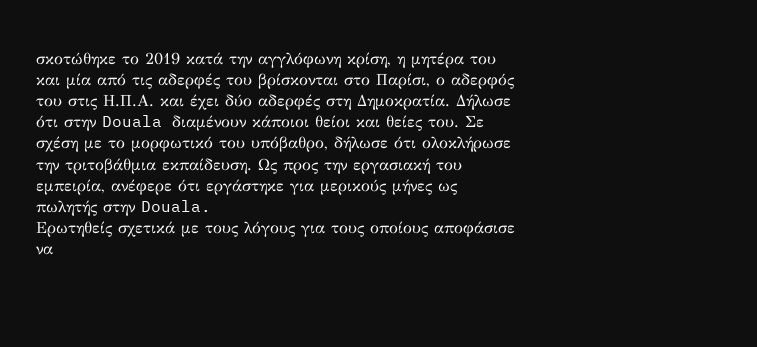σκοτώθηκε το 2019 κατά την αγγλόφωνη κρίση, η μητέρα του και μία από τις αδερφές του βρίσκονται στο Παρίσι, ο αδερφός του στις Η.Π.Α. και έχει δύο αδερφές στη Δημοκρατία. Δήλωσε ότι στην Douala διαμένουν κάποιοι θείοι και θείες του. Σε σχέση με το μορφωτικό του υπόβαθρο, δήλωσε ότι ολοκλήρωσε την τριτοβάθμια εκπαίδευση. Ως προς την εργασιακή του εμπειρία, ανέφερε ότι εργάστηκε για μερικούς μήνες ως πωλητής στην Douala.
Ερωτηθείς σχετικά με τους λόγους για τους οποίους αποφάσισε να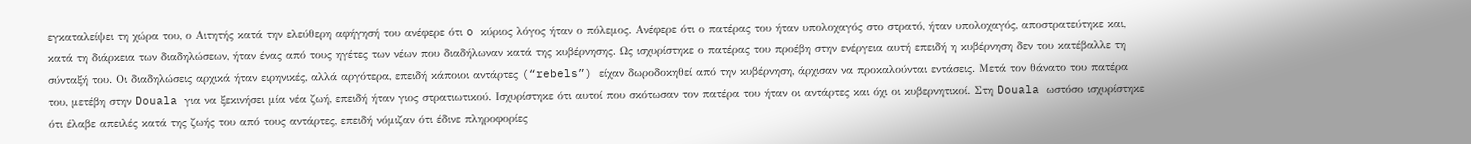εγκαταλείψει τη χώρα του, ο Αιτητής κατά την ελεύθερη αφήγησή του ανέφερε ότι o κύριος λόγος ήταν ο πόλεμος. Ανέφερε ότι ο πατέρας του ήταν υπολοχαγός στο στρατό, ήταν υπολοχαγός, αποστρατεύτηκε και, κατά τη διάρκεια των διαδηλώσεων, ήταν ένας από τους ηγέτες των νέων που διαδήλωναν κατά της κυβέρνησης. Ως ισχυρίστηκε ο πατέρας του προέβη στην ενέργεια αυτή επειδή η κυβέρνηση δεν του κατέβαλλε τη σύνταξή του. Οι διαδηλώσεις αρχικά ήταν ειρηνικές, αλλά αργότερα, επειδή κάποιοι αντάρτες (“rebels”) είχαν δωροδοκηθεί από την κυβέρνηση, άρχισαν να προκαλούνται εντάσεις. Μετά τον θάνατο του πατέρα του, μετέβη στην Douala για να ξεκινήσει μία νέα ζωή, επειδή ήταν γιος στρατιωτικού. Ισχυρίστηκε ότι αυτοί που σκότωσαν τον πατέρα του ήταν οι αντάρτες και όχι οι κυβερνητικοί. Στη Douala ωστόσο ισχυρίστηκε ότι έλαβε απειλές κατά της ζωής του από τους αντάρτες, επειδή νόμιζαν ότι έδινε πληροφορίες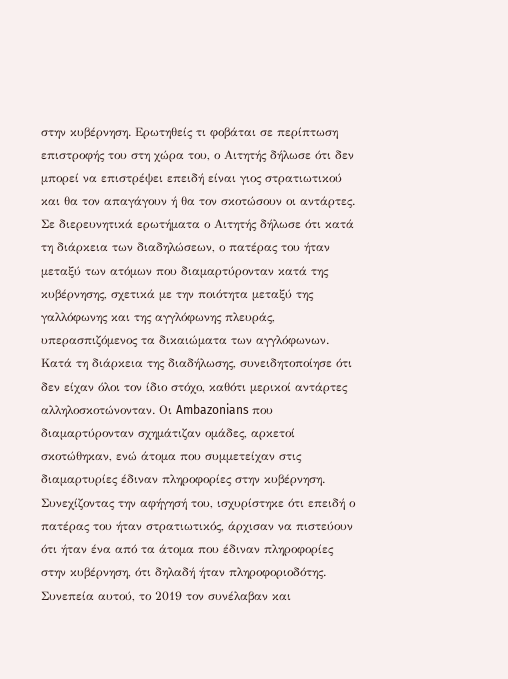στην κυβέρνηση. Ερωτηθείς τι φοβάται σε περίπτωση επιστροφής του στη χώρα του, ο Αιτητής δήλωσε ότι δεν μπορεί να επιστρέψει επειδή είναι γιος στρατιωτικού και θα τον απαγάγουν ή θα τον σκοτώσουν οι αντάρτες.
Σε διερευνητικά ερωτήματα ο Αιτητής δήλωσε ότι κατά τη διάρκεια των διαδηλώσεων, ο πατέρας του ήταν μεταξύ των ατόμων που διαμαρτύρονταν κατά της κυβέρνησης, σχετικά με την ποιότητα μεταξύ της γαλλόφωνης και της αγγλόφωνης πλευράς, υπερασπιζόμενος τα δικαιώματα των αγγλόφωνων. Κατά τη διάρκεια της διαδήλωσης, συνειδητοποίησε ότι δεν είχαν όλοι τον ίδιο στόχο, καθότι μερικοί αντάρτες αλληλοσκοτώνονταν. Οι Ambazonians που διαμαρτύρονταν σχημάτιζαν ομάδες, αρκετοί σκοτώθηκαν, ενώ άτομα που συμμετείχαν στις διαμαρτυρίες έδιναν πληροφορίες στην κυβέρνηση. Συνεχίζοντας την αφήγησή του, ισχυρίστηκε ότι επειδή ο πατέρας του ήταν στρατιωτικός, άρχισαν να πιστεύουν ότι ήταν ένα από τα άτομα που έδιναν πληροφορίες στην κυβέρνηση, ότι δηλαδή ήταν πληροφοριοδότης. Συνεπεία αυτού, το 2019 τον συνέλαβαν και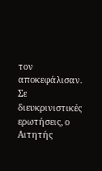τον αποκεφάλισαν. Σε διευκρινιστικές ερωτήσεις, ο Αιτητής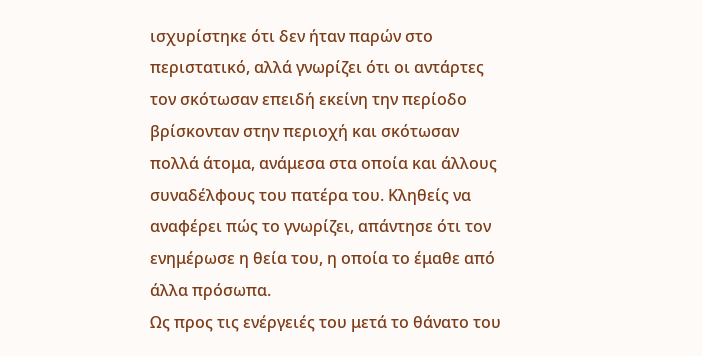ισχυρίστηκε ότι δεν ήταν παρών στο περιστατικό, αλλά γνωρίζει ότι οι αντάρτες τον σκότωσαν επειδή εκείνη την περίοδο βρίσκονταν στην περιοχή και σκότωσαν πολλά άτομα, ανάμεσα στα οποία και άλλους συναδέλφους του πατέρα του. Κληθείς να αναφέρει πώς το γνωρίζει, απάντησε ότι τον ενημέρωσε η θεία του, η οποία το έμαθε από άλλα πρόσωπα.
Ως προς τις ενέργειές του μετά το θάνατο του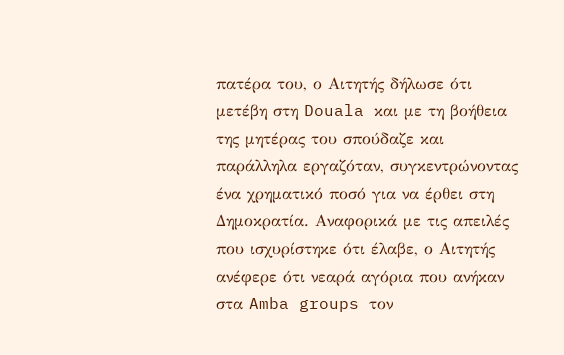πατέρα του, ο Αιτητής δήλωσε ότι μετέβη στη Douala και με τη βοήθεια της μητέρας του σπούδαζε και παράλληλα εργαζόταν, συγκεντρώνοντας ένα χρηματικό ποσό για να έρθει στη Δημοκρατία. Αναφορικά με τις απειλές που ισχυρίστηκε ότι έλαβε, ο Αιτητής ανέφερε ότι νεαρά αγόρια που ανήκαν στα Amba groups τον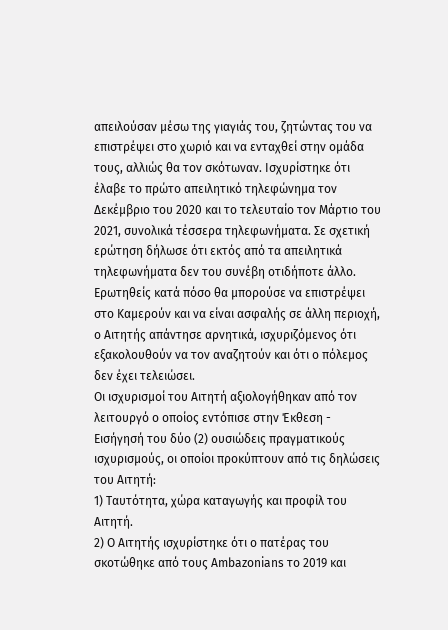απειλούσαν μέσω της γιαγιάς του, ζητώντας του να επιστρέψει στο χωριό και να ενταχθεί στην ομάδα τους, αλλιώς θα τον σκότωναν. Ισχυρίστηκε ότι έλαβε το πρώτο απειλητικό τηλεφώνημα τον Δεκέμβριο του 2020 και το τελευταίο τον Μάρτιο του 2021, συνολικά τέσσερα τηλεφωνήματα. Σε σχετική ερώτηση δήλωσε ότι εκτός από τα απειλητικά τηλεφωνήματα δεν του συνέβη οτιδήποτε άλλο. Ερωτηθείς κατά πόσο θα μπορούσε να επιστρέψει στο Καμερούν και να είναι ασφαλής σε άλλη περιοχή, ο Αιτητής απάντησε αρνητικά, ισχυριζόμενος ότι εξακολουθούν να τον αναζητούν και ότι ο πόλεμος δεν έχει τελειώσει.
Οι ισχυρισμοί του Αιτητή αξιολογήθηκαν από τον λειτουργό ο οποίος εντόπισε στην Έκθεση - Εισήγησή του δύο (2) ουσιώδεις πραγματικούς ισχυρισμούς, οι οποίοι προκύπτουν από τις δηλώσεις του Αιτητή:
1) Ταυτότητα, χώρα καταγωγής και προφίλ του Αιτητή.
2) Ο Αιτητής ισχυρίστηκε ότι ο πατέρας του σκοτώθηκε από τους Ambazonians το 2019 και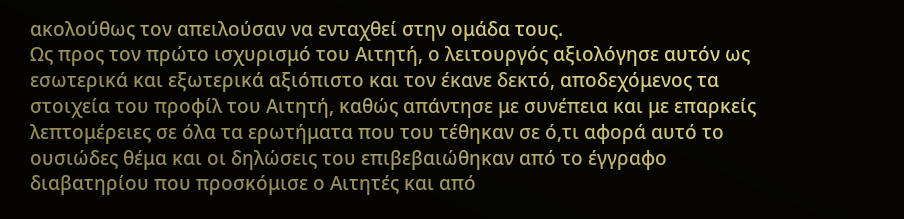ακολούθως τον απειλούσαν να ενταχθεί στην ομάδα τους.
Ως προς τον πρώτο ισχυρισμό του Αιτητή, ο λειτουργός αξιολόγησε αυτόν ως εσωτερικά και εξωτερικά αξιόπιστο και τον έκανε δεκτό, αποδεχόμενος τα στοιχεία του προφίλ του Αιτητή, καθώς απάντησε με συνέπεια και με επαρκείς λεπτομέρειες σε όλα τα ερωτήματα που του τέθηκαν σε ό,τι αφορά αυτό το ουσιώδες θέμα και οι δηλώσεις του επιβεβαιώθηκαν από το έγγραφο διαβατηρίου που προσκόμισε ο Αιτητές και από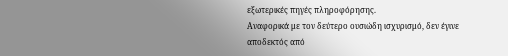εξωτερικές πηγές πληροφόρησης.
Αναφορικά με τον δεύτερο ουσιώδη ισχυρισμό, δεν έγινε αποδεκτός από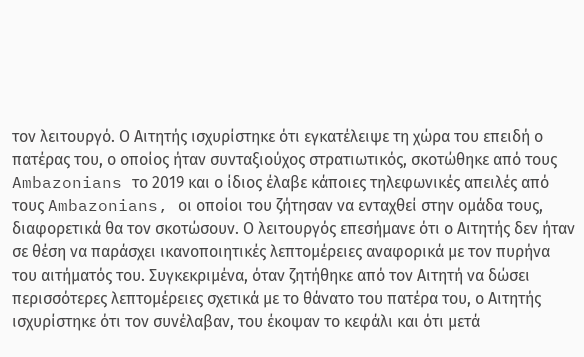τον λειτουργό. Ο Αιτητής ισχυρίστηκε ότι εγκατέλειψε τη χώρα του επειδή ο πατέρας του, ο οποίος ήταν συνταξιούχος στρατιωτικός, σκοτώθηκε από τους Ambazonians το 2019 και ο ίδιος έλαβε κάποιες τηλεφωνικές απειλές από τους Ambazonians, οι οποίοι του ζήτησαν να ενταχθεί στην ομάδα τους, διαφορετικά θα τον σκοτώσουν. Ο λειτουργός επεσήμανε ότι ο Αιτητής δεν ήταν σε θέση να παράσχει ικανοποιητικές λεπτομέρειες αναφορικά με τον πυρήνα του αιτήματός του. Συγκεκριμένα, όταν ζητήθηκε από τον Αιτητή να δώσει περισσότερες λεπτομέρειες σχετικά με το θάνατο του πατέρα του, ο Αιτητής ισχυρίστηκε ότι τον συνέλαβαν, του έκοψαν το κεφάλι και ότι μετά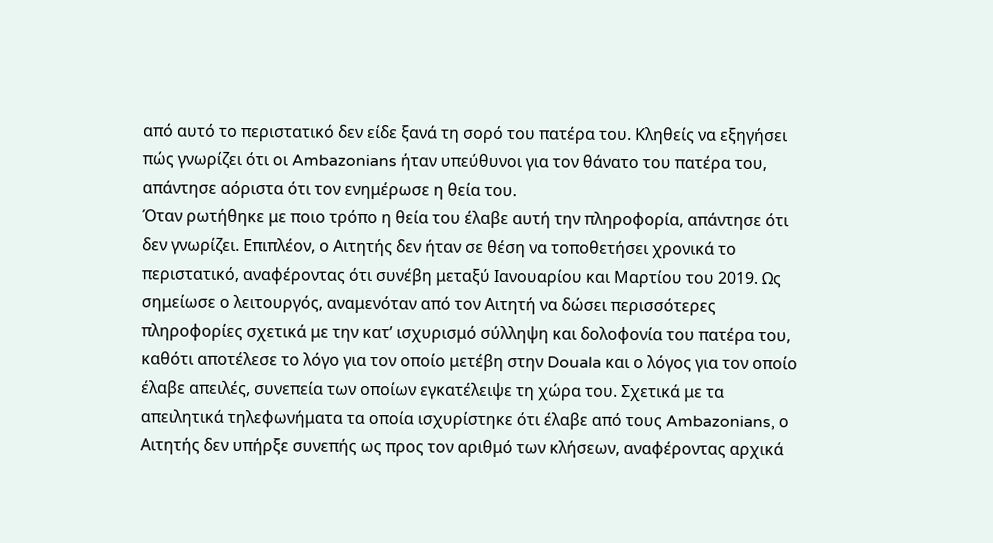από αυτό το περιστατικό δεν είδε ξανά τη σορό του πατέρα του. Κληθείς να εξηγήσει πώς γνωρίζει ότι οι Ambazonians ήταν υπεύθυνοι για τον θάνατο του πατέρα του, απάντησε αόριστα ότι τον ενημέρωσε η θεία του.
Όταν ρωτήθηκε με ποιο τρόπο η θεία του έλαβε αυτή την πληροφορία, απάντησε ότι δεν γνωρίζει. Επιπλέον, ο Αιτητής δεν ήταν σε θέση να τοποθετήσει χρονικά το περιστατικό, αναφέροντας ότι συνέβη μεταξύ Ιανουαρίου και Μαρτίου του 2019. Ως σημείωσε ο λειτουργός, αναμενόταν από τον Αιτητή να δώσει περισσότερες πληροφορίες σχετικά με την κατ’ ισχυρισμό σύλληψη και δολοφονία του πατέρα του, καθότι αποτέλεσε το λόγο για τον οποίο μετέβη στην Douala και ο λόγος για τον οποίο έλαβε απειλές, συνεπεία των οποίων εγκατέλειψε τη χώρα του. Σχετικά με τα απειλητικά τηλεφωνήματα τα οποία ισχυρίστηκε ότι έλαβε από τους Ambazonians, ο Αιτητής δεν υπήρξε συνεπής ως προς τον αριθμό των κλήσεων, αναφέροντας αρχικά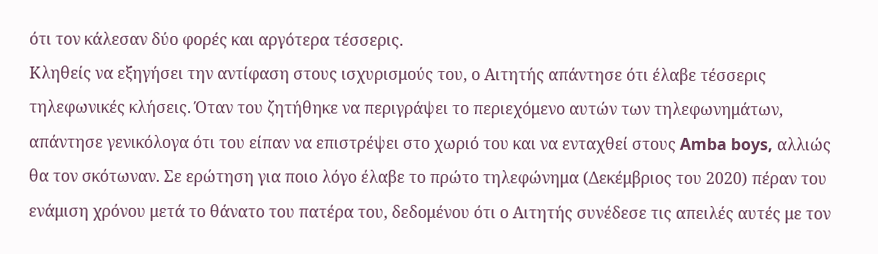ότι τον κάλεσαν δύο φορές και αργότερα τέσσερις.
Κληθείς να εξηγήσει την αντίφαση στους ισχυρισμούς του, ο Αιτητής απάντησε ότι έλαβε τέσσερις τηλεφωνικές κλήσεις. Όταν του ζητήθηκε να περιγράψει το περιεχόμενο αυτών των τηλεφωνημάτων, απάντησε γενικόλογα ότι του είπαν να επιστρέψει στο χωριό του και να ενταχθεί στους Amba boys, αλλιώς θα τον σκότωναν. Σε ερώτηση για ποιο λόγο έλαβε το πρώτο τηλεφώνημα (Δεκέμβριος του 2020) πέραν του ενάμιση χρόνου μετά το θάνατο του πατέρα του, δεδομένου ότι ο Αιτητής συνέδεσε τις απειλές αυτές με τον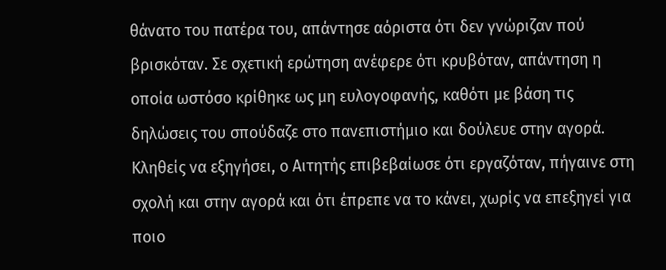θάνατο του πατέρα του, απάντησε αόριστα ότι δεν γνώριζαν πού βρισκόταν. Σε σχετική ερώτηση ανέφερε ότι κρυβόταν, απάντηση η οποία ωστόσο κρίθηκε ως μη ευλογοφανής, καθότι με βάση τις δηλώσεις του σπούδαζε στο πανεπιστήμιο και δούλευε στην αγορά. Κληθείς να εξηγήσει, ο Αιτητής επιβεβαίωσε ότι εργαζόταν, πήγαινε στη σχολή και στην αγορά και ότι έπρεπε να το κάνει, χωρίς να επεξηγεί για ποιο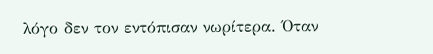λόγο δεν τον εντόπισαν νωρίτερα. Όταν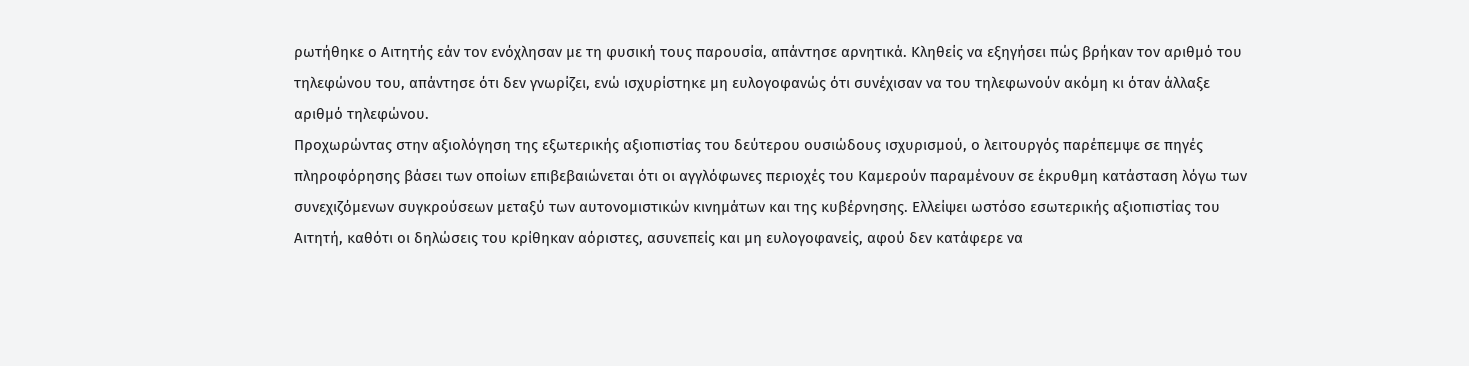ρωτήθηκε ο Αιτητής εάν τον ενόχλησαν με τη φυσική τους παρουσία, απάντησε αρνητικά. Κληθείς να εξηγήσει πώς βρήκαν τον αριθμό του τηλεφώνου του, απάντησε ότι δεν γνωρίζει, ενώ ισχυρίστηκε μη ευλογοφανώς ότι συνέχισαν να του τηλεφωνούν ακόμη κι όταν άλλαξε αριθμό τηλεφώνου.
Προχωρώντας στην αξιολόγηση της εξωτερικής αξιοπιστίας του δεύτερου ουσιώδους ισχυρισμού, ο λειτουργός παρέπεμψε σε πηγές πληροφόρησης βάσει των οποίων επιβεβαιώνεται ότι οι αγγλόφωνες περιοχές του Καμερούν παραμένουν σε έκρυθμη κατάσταση λόγω των συνεχιζόμενων συγκρούσεων μεταξύ των αυτονομιστικών κινημάτων και της κυβέρνησης. Ελλείψει ωστόσο εσωτερικής αξιοπιστίας του Αιτητή, καθότι οι δηλώσεις του κρίθηκαν αόριστες, ασυνεπείς και μη ευλογοφανείς, αφού δεν κατάφερε να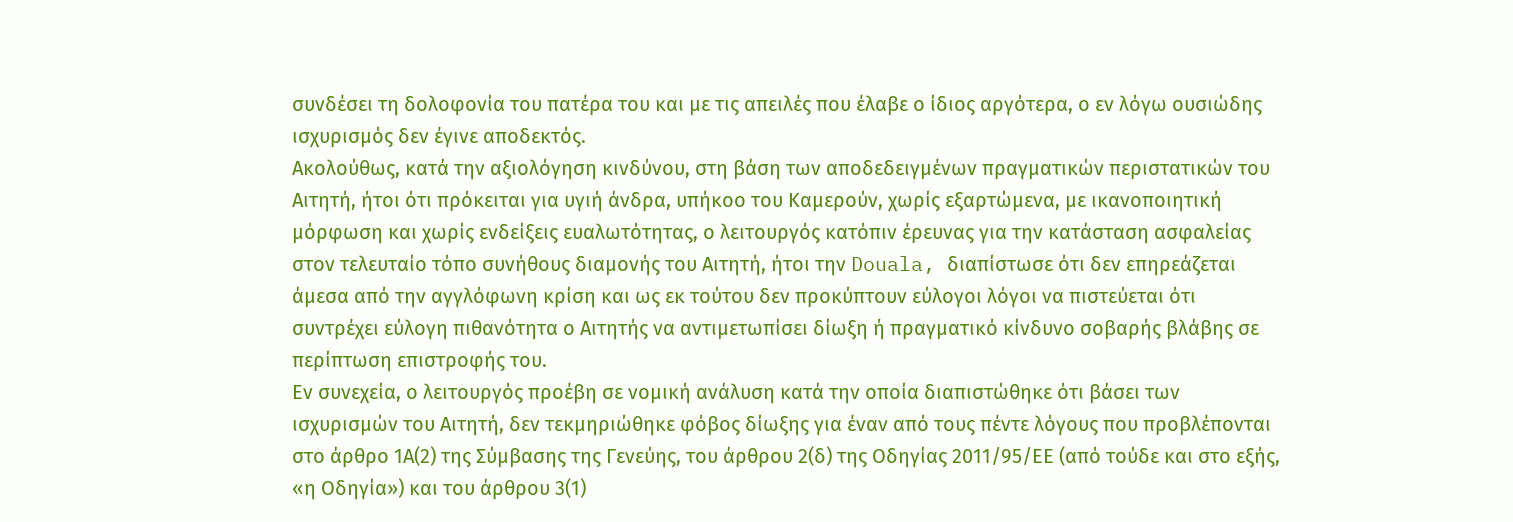συνδέσει τη δολοφονία του πατέρα του και με τις απειλές που έλαβε ο ίδιος αργότερα, ο εν λόγω ουσιώδης ισχυρισμός δεν έγινε αποδεκτός.
Ακολούθως, κατά την αξιολόγηση κινδύνου, στη βάση των αποδεδειγμένων πραγματικών περιστατικών του Αιτητή, ήτοι ότι πρόκειται για υγιή άνδρα, υπήκοο του Καμερούν, χωρίς εξαρτώμενα, με ικανοποιητική μόρφωση και χωρίς ενδείξεις ευαλωτότητας, ο λειτουργός κατόπιν έρευνας για την κατάσταση ασφαλείας στον τελευταίο τόπο συνήθους διαμονής του Αιτητή, ήτοι την Douala, διαπίστωσε ότι δεν επηρεάζεται άμεσα από την αγγλόφωνη κρίση και ως εκ τούτου δεν προκύπτουν εύλογοι λόγοι να πιστεύεται ότι συντρέχει εύλογη πιθανότητα ο Αιτητής να αντιμετωπίσει δίωξη ή πραγματικό κίνδυνο σοβαρής βλάβης σε περίπτωση επιστροφής του.
Εν συνεχεία, ο λειτουργός προέβη σε νομική ανάλυση κατά την οποία διαπιστώθηκε ότι βάσει των ισχυρισμών του Αιτητή, δεν τεκμηριώθηκε φόβος δίωξης για έναν από τους πέντε λόγους που προβλέπονται στο άρθρο 1Α(2) της Σύμβασης της Γενεύης, του άρθρου 2(δ) της Οδηγίας 2011/95/ΕΕ (από τούδε και στο εξής, «η Οδηγία») και του άρθρου 3(1)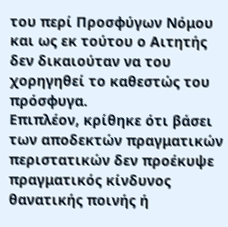του περί Προσφύγων Νόμου και ως εκ τούτου ο Αιτητής δεν δικαιούταν να του χορηγηθεί το καθεστώς του πρόσφυγα.
Επιπλέον, κρίθηκε ότι βάσει των αποδεκτών πραγματικών περιστατικών δεν προέκυψε πραγματικός κίνδυνος θανατικής ποινής ή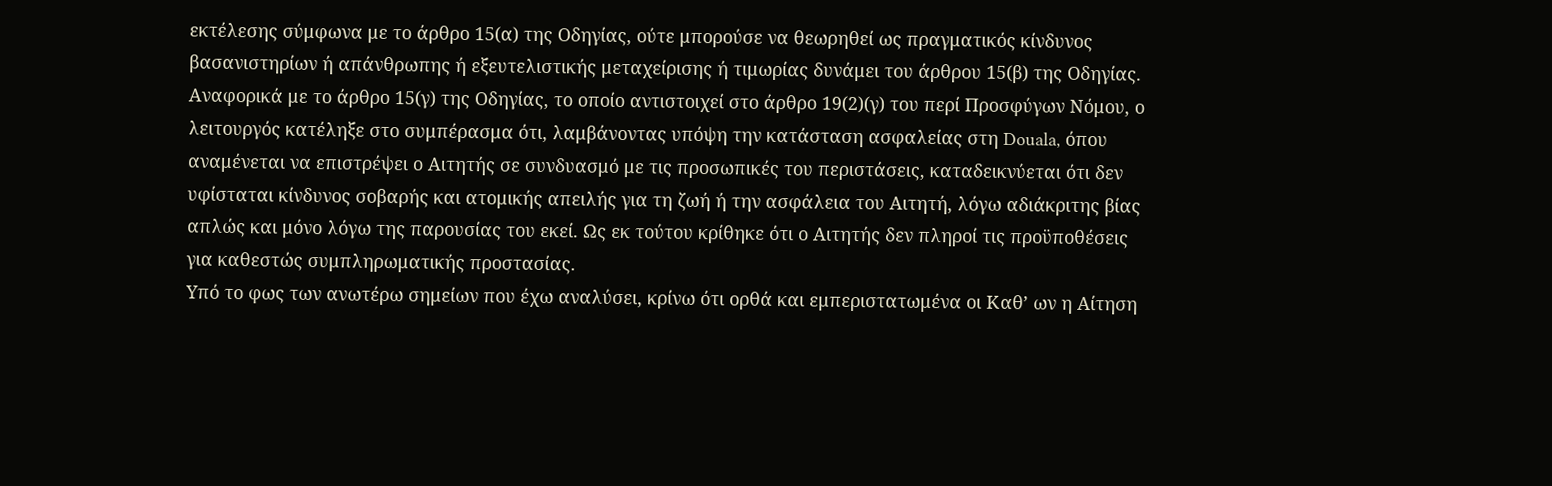εκτέλεσης σύμφωνα με το άρθρο 15(α) της Οδηγίας, ούτε μπορούσε να θεωρηθεί ως πραγματικός κίνδυνος βασανιστηρίων ή απάνθρωπης ή εξευτελιστικής μεταχείρισης ή τιμωρίας δυνάμει του άρθρου 15(β) της Οδηγίας. Αναφορικά με το άρθρο 15(γ) της Οδηγίας, το οποίο αντιστοιχεί στο άρθρο 19(2)(γ) του περί Προσφύγων Νόμου, ο λειτουργός κατέληξε στο συμπέρασμα ότι, λαμβάνοντας υπόψη την κατάσταση ασφαλείας στη Douala, όπου αναμένεται να επιστρέψει ο Αιτητής σε συνδυασμό με τις προσωπικές του περιστάσεις, καταδεικνύεται ότι δεν υφίσταται κίνδυνος σοβαρής και ατομικής απειλής για τη ζωή ή την ασφάλεια του Αιτητή, λόγω αδιάκριτης βίας απλώς και μόνο λόγω της παρουσίας του εκεί. Ως εκ τούτου κρίθηκε ότι ο Αιτητής δεν πληροί τις προϋποθέσεις για καθεστώς συμπληρωματικής προστασίας.
Υπό το φως των ανωτέρω σημείων που έχω αναλύσει, κρίνω ότι ορθά και εμπεριστατωμένα οι Καθ’ ων η Αίτηση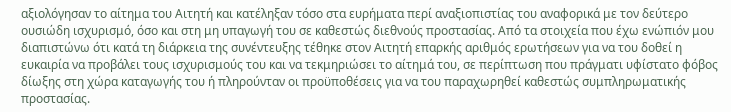αξιολόγησαν το αίτημα του Αιτητή και κατέληξαν τόσο στα ευρήματα περί αναξιοπιστίας του αναφορικά με τον δεύτερο ουσιώδη ισχυρισμό, όσο και στη μη υπαγωγή του σε καθεστώς διεθνούς προστασίας. Από τα στοιχεία που έχω ενώπιόν μου διαπιστώνω ότι κατά τη διάρκεια της συνέντευξης τέθηκε στον Αιτητή επαρκής αριθμός ερωτήσεων για να του δοθεί η ευκαιρία να προβάλει τους ισχυρισμούς του και να τεκμηριώσει το αίτημά του, σε περίπτωση που πράγματι υφίστατο φόβος δίωξης στη χώρα καταγωγής του ή πληρούνταν οι προϋποθέσεις για να του παραχωρηθεί καθεστώς συμπληρωματικής προστασίας.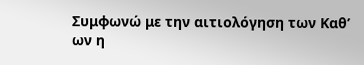Συμφωνώ με την αιτιολόγηση των Καθ’ ων η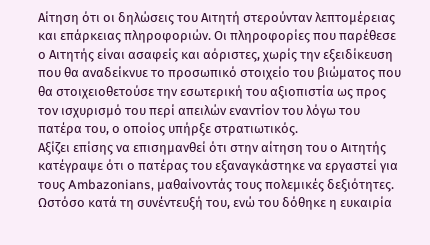Αίτηση ότι οι δηλώσεις του Αιτητή στερούνταν λεπτομέρειας και επάρκειας πληροφοριών. Οι πληροφορίες που παρέθεσε ο Αιτητής είναι ασαφείς και αόριστες, χωρίς την εξειδίκευση που θα αναδείκνυε το προσωπικό στοιχείο του βιώματος που θα στοιχειοθετούσε την εσωτερική του αξιοπιστία ως προς τον ισχυρισμό του περί απειλών εναντίον του λόγω του πατέρα του, ο οποίος υπήρξε στρατιωτικός.
Αξίζει επίσης να επισημανθεί ότι στην αίτηση του ο Αιτητής κατέγραψε ότι ο πατέρας του εξαναγκάστηκε να εργαστεί για τους Ambazonians, μαθαίνοντάς τους πολεμικές δεξιότητες. Ωστόσο κατά τη συνέντευξή του, ενώ του δόθηκε η ευκαιρία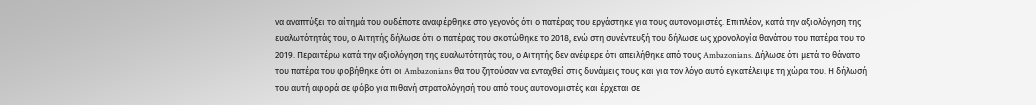να αναπτύξει το αίτημά του ουδέποτε αναφέρθηκε στο γεγονός ότι ο πατέρας του εργάστηκε για τους αυτονομιστές. Επιπλέον, κατά την αξιολόγηση της ευαλωτότητάς του, ο Αιτητής δήλωσε ότι ο πατέρας του σκοτώθηκε το 2018, ενώ στη συνέντευξή του δήλωσε ως χρονολογία θανάτου του πατέρα του το 2019. Περαιτέρω κατά την αξιολόγηση της ευαλωτότητάς του, ο Αιτητής δεν ανέφερε ότι απειλήθηκε από τους Ambazonians. Δήλωσε ότι μετά το θάνατο του πατέρα του φοβήθηκε ότι οι Ambazonians θα του ζητούσαν να ενταχθεί στις δυνάμεις τους και για τον λόγο αυτό εγκατέλειψε τη χώρα του. Η δήλωσή του αυτή αφορά σε φόβο για πιθανή στρατολόγησή του από τους αυτονομιστές και έρχεται σε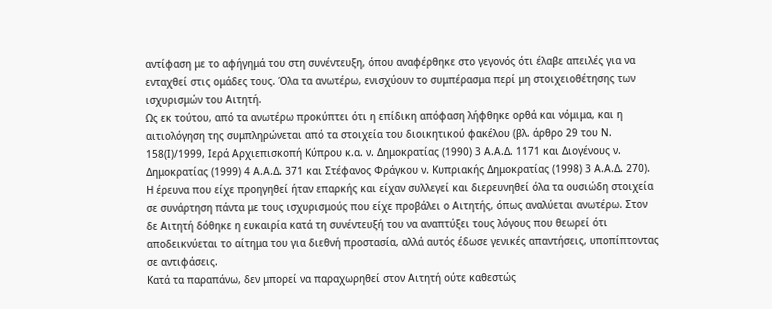αντίφαση με το αφήγημά του στη συνέντευξη, όπου αναφέρθηκε στο γεγονός ότι έλαβε απειλές για να ενταχθεί στις ομάδες τους. Όλα τα ανωτέρω, ενισχύουν το συμπέρασμα περί μη στοιχειοθέτησης των ισχυρισμών του Αιτητή.
Ως εκ τούτου, από τα ανωτέρω προκύπτει ότι η επίδικη απόφαση λήφθηκε ορθά και νόμιμα, και η αιτιολόγηση της συμπληρώνεται από τα στοιχεία του διοικητικού φακέλου (βλ. άρθρο 29 του Ν. 158(Ι)/1999, Ιερά Αρχιεπισκοπή Κύπρου κ.α. ν. Δημοκρατίας (1990) 3 Α.Α.Δ. 1171 και Διογένους ν. Δημοκρατίας (1999) 4 Α.Α.Δ. 371 και Στέφανος Φράγκου ν. Κυπριακής Δημοκρατίας (1998) 3 Α.Α.Δ. 270). Η έρευνα που είχε προηγηθεί ήταν επαρκής και είχαν συλλεγεί και διερευνηθεί όλα τα ουσιώδη στοιχεία σε συνάρτηση πάντα με τους ισχυρισμούς που είχε προβάλει ο Αιτητής, όπως αναλύεται ανωτέρω. Στον δε Αιτητή δόθηκε η ευκαιρία κατά τη συνέντευξή του να αναπτύξει τους λόγους που θεωρεί ότι αποδεικνύεται το αίτημα του για διεθνή προστασία, αλλά αυτός έδωσε γενικές απαντήσεις, υποπίπτοντας σε αντιφάσεις.
Κατά τα παραπάνω, δεν μπορεί να παραχωρηθεί στον Αιτητή ούτε καθεστώς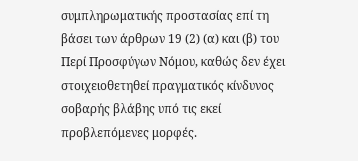συμπληρωματικής προστασίας επί τη βάσει των άρθρων 19 (2) (α) και (β) του Περί Προσφύγων Νόμου, καθώς δεν έχει στοιχειοθετηθεί πραγματικός κίνδυνος σοβαρής βλάβης υπό τις εκεί προβλεπόμενες μορφές.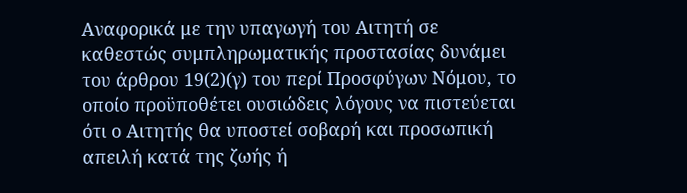Αναφορικά με την υπαγωγή του Αιτητή σε καθεστώς συμπληρωματικής προστασίας δυνάμει του άρθρου 19(2)(γ) του περί Προσφύγων Νόμου, το οποίο προϋποθέτει ουσιώδεις λόγους να πιστεύεται ότι ο Αιτητής θα υποστεί σοβαρή και προσωπική απειλή κατά της ζωής ή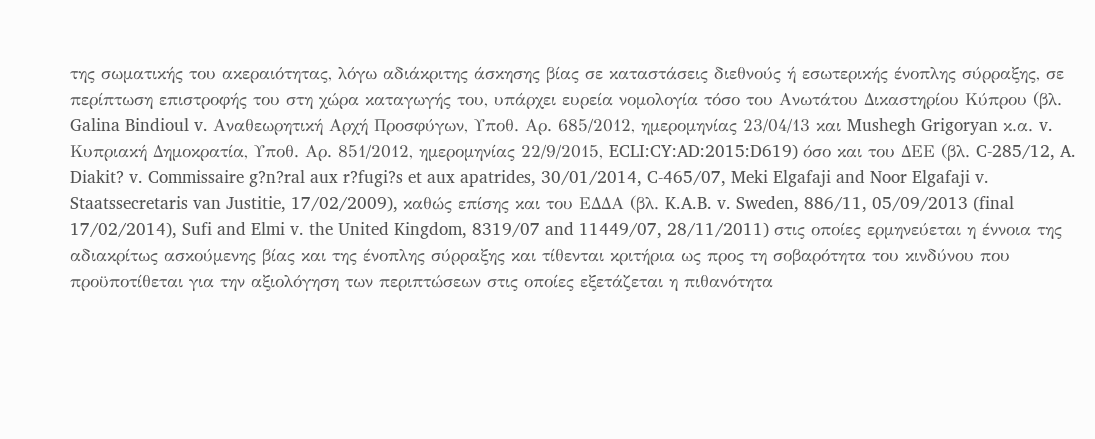της σωματικής του ακεραιότητας, λόγω αδιάκριτης άσκησης βίας σε καταστάσεις διεθνούς ή εσωτερικής ένοπλης σύρραξης, σε περίπτωση επιστροφής του στη χώρα καταγωγής του, υπάρχει ευρεία νομολογία τόσο του Ανωτάτου Δικαστηρίου Κύπρου (βλ. Galina Bindioul v. Αναθεωρητική Αρχή Προσφύγων, Υποθ. Αρ. 685/2012, ημερομηνίας 23/04/13 και Mushegh Grigoryan κ.α. v. Κυπριακή Δημοκρατία, Υποθ. Αρ. 851/2012, ημερομηνίας 22/9/2015, ECLI:CY:AD:2015:D619) όσο και του ΔΕΕ (βλ. C-285/12, A. Diakit? v. Commissaire g?n?ral aux r?fugi?s et aux apatrides, 30/01/2014, C-465/07, Meki Elgafaji and Noor Elgafaji v. Staatssecretaris van Justitie, 17/02/2009), καθώς επίσης και του ΕΔΔΑ (βλ. K.A.B. v. Sweden, 886/11, 05/09/2013 (final 17/02/2014), Sufi and Elmi v. the United Kingdom, 8319/07 and 11449/07, 28/11/2011) στις οποίες ερμηνεύεται η έννοια της αδιακρίτως ασκούμενης βίας και της ένοπλης σύρραξης και τίθενται κριτήρια ως προς τη σοβαρότητα του κινδύνου που προϋποτίθεται για την αξιολόγηση των περιπτώσεων στις οποίες εξετάζεται η πιθανότητα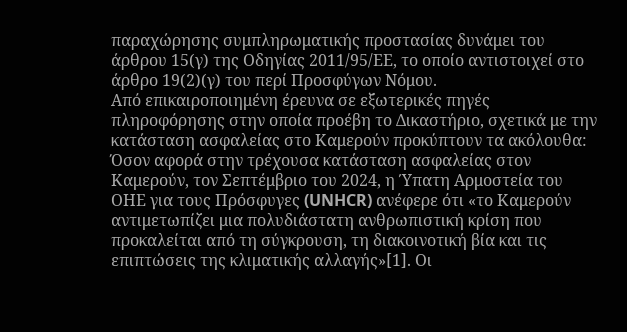παραχώρησης συμπληρωματικής προστασίας δυνάμει του άρθρου 15(γ) της Οδηγίας 2011/95/ΕΕ, το οποίο αντιστοιχεί στο άρθρο 19(2)(γ) του περί Προσφύγων Νόμου.
Από επικαιροποιημένη έρευνα σε εξωτερικές πηγές πληροφόρησης στην οποία προέβη το Δικαστήριο, σχετικά με την κατάσταση ασφαλείας στο Καμερούν προκύπτουν τα ακόλουθα:
Όσον αφορά στην τρέχουσα κατάσταση ασφαλείας στον Καμερούν, τον Σεπτέμβριο του 2024, η Ύπατη Αρμοστεία του ΟΗΕ για τους Πρόσφυγες (UNHCR) ανέφερε ότι «το Καμερούν αντιμετωπίζει μια πολυδιάστατη ανθρωπιστική κρίση που προκαλείται από τη σύγκρουση, τη διακοινοτική βία και τις επιπτώσεις της κλιματικής αλλαγής»[1]. Οι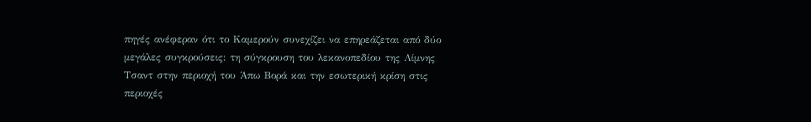πηγές ανέφεραν ότι το Καμερούν συνεχίζει να επηρεάζεται από δύο μεγάλες συγκρούσεις: τη σύγκρουση του λεκανοπεδίου της Λίμνης Τσαντ στην περιοχή του Άπω Βορά και την εσωτερική κρίση στις περιοχές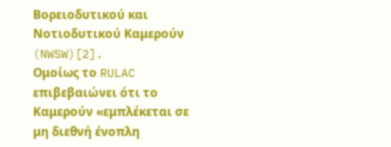Βορειοδυτικού και Νοτιοδυτικού Καμερούν (NWSW)[2].
Ομοίως το RULAC επιβεβαιώνει ότι το Καμερούν «εμπλέκεται σε μη διεθνή ένοπλη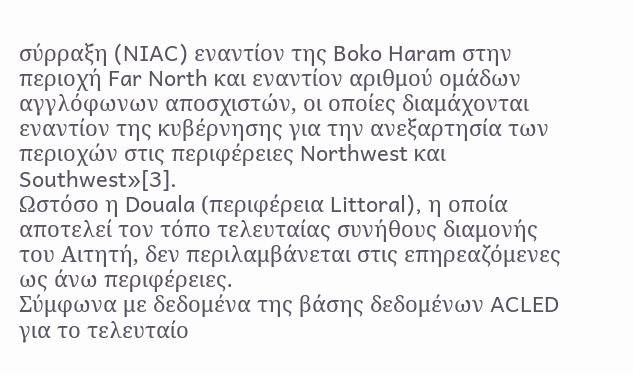σύρραξη (NIAC) εναντίον της Boko Haram στην περιοχή Far North και εναντίον αριθμού ομάδων αγγλόφωνων αποσχιστών, οι οποίες διαμάχονται εναντίον της κυβέρνησης για την ανεξαρτησία των περιοχών στις περιφέρειες Northwest και Southwest»[3].
Ωστόσο η Douala (περιφέρεια Littoral), η οποία αποτελεί τον τόπο τελευταίας συνήθους διαμονής του Αιτητή, δεν περιλαμβάνεται στις επηρεαζόμενες ως άνω περιφέρειες.
Σύμφωνα με δεδομένα της βάσης δεδομένων ACLED για το τελευταίο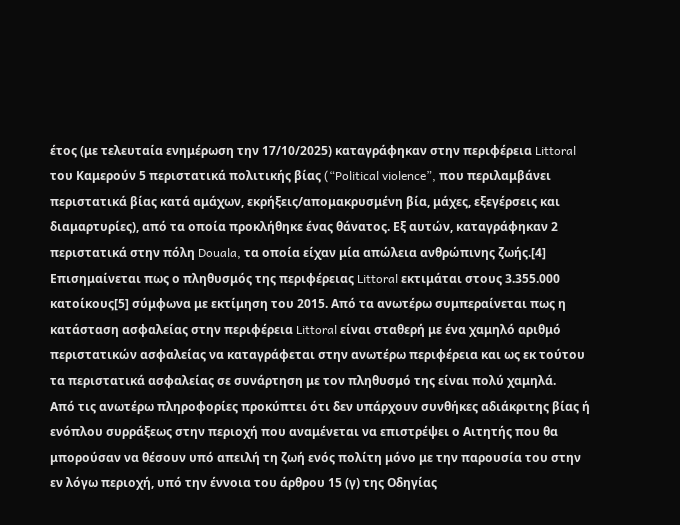έτος (με τελευταία ενημέρωση την 17/10/2025) καταγράφηκαν στην περιφέρεια Littoral του Καμερούν 5 περιστατικά πολιτικής βίας (“Political violence”, που περιλαμβάνει περιστατικά βίας κατά αμάχων, εκρήξεις/απομακρυσμένη βία, μάχες, εξεγέρσεις και διαμαρτυρίες), από τα οποία προκλήθηκε ένας θάνατος. Εξ αυτών, καταγράφηκαν 2 περιστατικά στην πόλη Douala, τα οποία είχαν μία απώλεια ανθρώπινης ζωής.[4] Επισημαίνεται πως ο πληθυσμός της περιφέρειας Littoral εκτιμάται στους 3.355.000 κατοίκους[5] σύμφωνα με εκτίμηση του 2015. Από τα ανωτέρω συμπεραίνεται πως η κατάσταση ασφαλείας στην περιφέρεια Littoral είναι σταθερή με ένα χαμηλό αριθμό περιστατικών ασφαλείας να καταγράφεται στην ανωτέρω περιφέρεια και ως εκ τούτου τα περιστατικά ασφαλείας σε συνάρτηση με τον πληθυσμό της είναι πολύ χαμηλά.
Από τις ανωτέρω πληροφορίες προκύπτει ότι δεν υπάρχουν συνθήκες αδιάκριτης βίας ή ενόπλου συρράξεως στην περιοχή που αναμένεται να επιστρέψει ο Αιτητής που θα μπορούσαν να θέσουν υπό απειλή τη ζωή ενός πολίτη μόνο με την παρουσία του στην εν λόγω περιοχή, υπό την έννοια του άρθρου 15 (γ) της Οδηγίας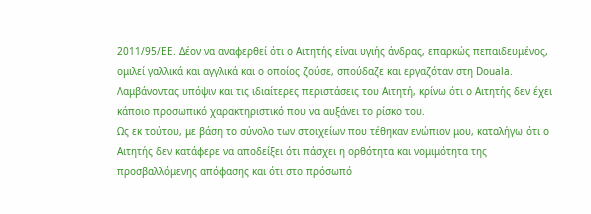2011/95/ΕΕ. Δέον να αναφερθεί ότι ο Αιτητής είναι υγιής άνδρας, επαρκώς πεπαιδευμένος, ομιλεί γαλλικά και αγγλικά και ο οποίος ζούσε, σπούδαζε και εργαζόταν στη Douala. Λαμβάνοντας υπόψιν και τις ιδιαίτερες περιστάσεις του Αιτητή, κρίνω ότι ο Αιτητής δεν έχει κάποιο προσωπικό χαρακτηριστικό που να αυξάνει το ρίσκο του.
Ως εκ τούτου, με βάση το σύνολο των στοιχείων που τέθηκαν ενώπιον μου, καταλήγω ότι ο Αιτητής δεν κατάφερε να αποδείξει ότι πάσχει η ορθότητα και νομιμότητα της προσβαλλόμενης απόφασης και ότι στο πρόσωπό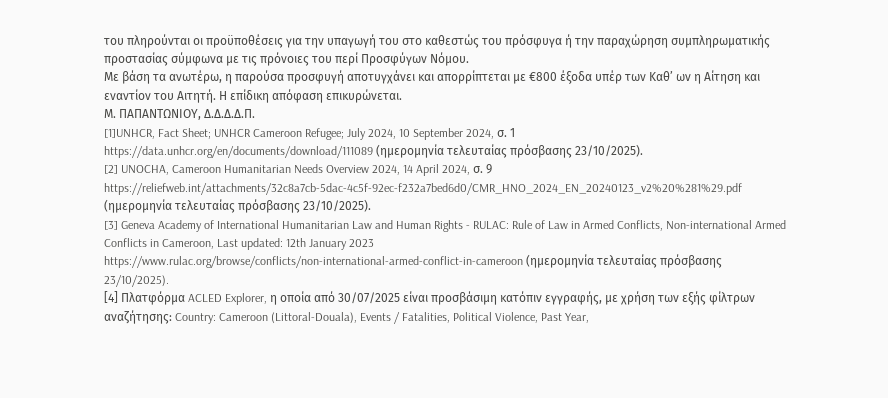του πληρούνται οι προϋποθέσεις για την υπαγωγή του στο καθεστώς του πρόσφυγα ή την παραχώρηση συμπληρωματικής προστασίας σύμφωνα με τις πρόνοιες του περί Προσφύγων Νόμου.
Με βάση τα ανωτέρω, η παρούσα προσφυγή αποτυγχάνει και απορρίπτεται με €800 έξοδα υπέρ των Καθ’ ων η Αίτηση και εναντίον του Αιτητή. Η επίδικη απόφαση επικυρώνεται.
Μ. ΠΑΠΑΝΤΩΝΙΟΥ, Δ.Δ.Δ.Δ.Π.
[1]UNHCR, Fact Sheet; UNHCR Cameroon Refugee; July 2024, 10 September 2024, σ. 1
https://data.unhcr.org/en/documents/download/111089 (ημερομηνία τελευταίας πρόσβασης 23/10/2025).
[2] UNOCHA, Cameroon Humanitarian Needs Overview 2024, 14 April 2024, σ. 9
https://reliefweb.int/attachments/32c8a7cb-5dac-4c5f-92ec-f232a7bed6d0/CMR_HNO_2024_EN_20240123_v2%20%281%29.pdf (ημερομηνία τελευταίας πρόσβασης 23/10/2025).
[3] Geneva Academy of International Humanitarian Law and Human Rights - RULAC: Rule of Law in Armed Conflicts, Non-international Armed Conflicts in Cameroon, Last updated: 12th January 2023
https://www.rulac.org/browse/conflicts/non-international-armed-conflict-in-cameroon (ημερομηνία τελευταίας πρόσβασης 23/10/2025).
[4] Πλατφόρμα ACLED Explorer, η οποία από 30/07/2025 είναι προσβάσιμη κατόπιν εγγραφής, με χρήση των εξής φίλτρων αναζήτησης: Country: Cameroon (Littoral-Douala), Events / Fatalities, Political Violence, Past Year,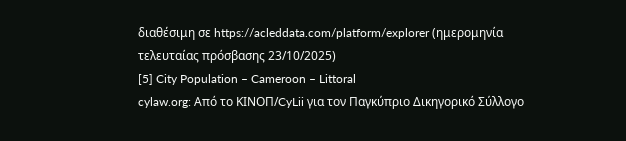διαθέσιμη σε https://acleddata.com/platform/explorer (ημερομηνία τελευταίας πρόσβασης 23/10/2025)
[5] City Population – Cameroon – Littoral
cylaw.org: Από το ΚΙΝOΠ/CyLii για τον Παγκύπριο Δικηγορικό Σύλλογο